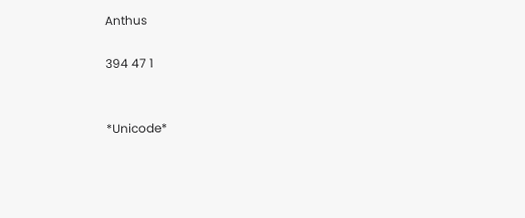Anthus

394 47 1


*Unicode*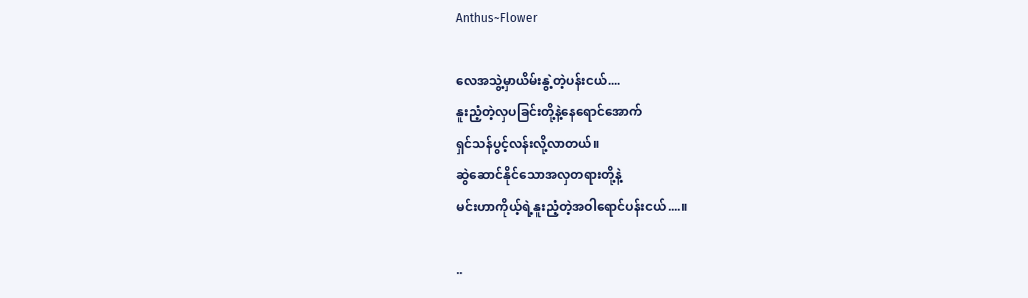Anthus~Flower

လေအသွဲ့မှာယိမ်းနွဲ့တဲ့ပန်းငယ်....
နူးညံ့တဲ့လှပခြင်းတို့နဲ့နေရောင်အောက်
ရှင်သန်ပွင့်လန်းလို့လာတယ်။
ဆွဲဆောင်နိုင်သောအလှတရားတို့နဲ့
မင်းဟာကိုယ့်ရဲ့နူးညံ့တဲ့အဝါရောင်ပန်းငယ်....။

..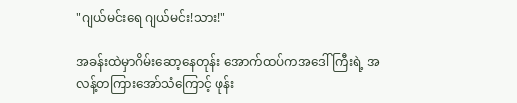"ဂျယ်မင်းရေ ဂျယ်မင်း!သား!"

အခန်းထဲမှာဂိမ်းဆော့နေတုန်း အောက်ထပ်ကအဒေါ်ကြီးရဲ့ အလန့်တကြားအော်သံကြောင့် ဖုန်း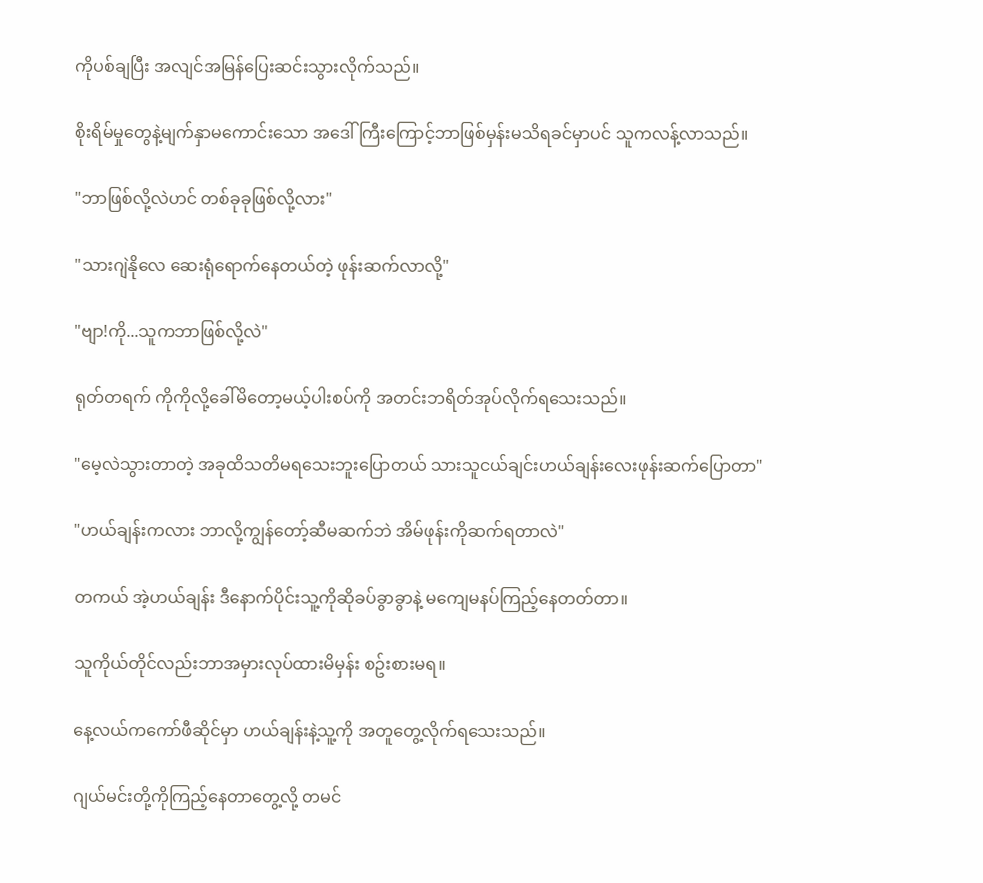ကိုပစ်ချပြီး အလျင်အမြန်ပြေးဆင်းသွားလိုက်သည်။

စိုးရိမ်မှုတွေနဲ့မျက်နှာမကောင်းသော အဒေါ်ကြီးကြောင့်ဘာဖြစ်မှန်းမသိရခင်မှာပင် သူကလန့်လာသည်။

"ဘာဖြစ်လို့လဲဟင် တစ်ခုခုဖြစ်လို့လား"

"သားဂျဲနိုလေ ဆေးရုံရောက်နေတယ်တဲ့ ဖုန်းဆက်လာလို့"

"ဗျာ!ကို...သူကဘာဖြစ်လို့လဲ"

ရုတ်တရက် ကိုကိုလို့ခေါ်မိတော့မယ့်ပါးစပ်ကို အတင်းဘရိတ်အုပ်လိုက်ရသေးသည်။

"မေ့လဲသွားတာတဲ့ အခုထိသတိမရသေးဘူးပြောတယ် သားသူငယ်ချင်းဟယ်ချန်းလေးဖုန်းဆက်ပြောတာ"

"ဟယ်ချန်းကလား ဘာလို့ကျွန်တော့်ဆီမဆက်ဘဲ အိမ်ဖုန်းကိုဆက်ရတာလဲ"

တကယ် အဲ့ဟယ်ချန်း ဒီနောက်ပိုင်းသူ့ကိုဆိုခပ်ခွာခွာနဲ့ မကျေမနပ်ကြည့်နေတတ်တာ။

သူကိုယ်တိုင်လည်းဘာအမှားလုပ်ထားမိမှန်း စဥ်းစားမရ။

နေ့လယ်ကကော်ဖီဆိုင်မှာ ဟယ်ချန်းနဲ့သူ့ကို အတူတွေ့လိုက်ရသေးသည်။

ဂျယ်မင်းတို့ကိုကြည့်နေတာတွေ့လို့ တမင်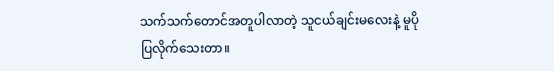သက်သက်တောင်အတူပါလာတဲ့ သူငယ်ချင်းမလေးနဲ့ မူပိုပြလိုက်သေးတာ။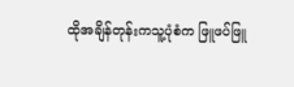ထိုအချိန်တုန်းကသူ့ပုံစံက ဖြူဖပ်ဖြူ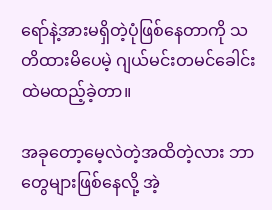ရော်နဲ့အားမရှိတဲ့ပုံဖြစ်နေတာကို သတိထားမိပေမဲ့ ဂျယ်မင်းတမင်ခေါင်းထဲမထည့်ခဲ့တာ။

အခုတော့မေ့လဲတဲ့အထိတဲ့လား ဘာတွေများဖြစ်နေလို့ အဲ့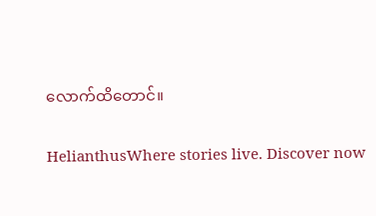လောက်ထိတောင်။

HelianthusWhere stories live. Discover now